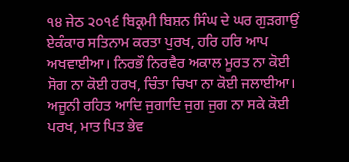੧੪ ਜੇਠ ੨੦੧੬ ਬਿਕ੍ਰਮੀ ਬਿਸ਼ਨ ਸਿੰਘ ਦੇ ਘਰ ਗੁੜਗਾਉਂ
ਏਕੰਕਾਰ ਸਤਿਨਾਮ ਕਰਤਾ ਪੁਰਖ, ਹਰਿ ਹਰਿ ਆਪ ਅਖਵਾਈਆ। ਨਿਰਭੌ ਨਿਰਵੈਰ ਅਕਾਲ ਮੂਰਤ ਨਾ ਕੋਈ ਸੋਗ ਨਾ ਕੋਈ ਹਰਖ, ਚਿੰਤਾ ਚਿਖਾ ਨਾ ਕੋਈ ਜਲਾਈਆ। ਅਜੂਨੀ ਰਹਿਤ ਆਦਿ ਜੁਗਾਦਿ ਜੁਗ ਜੁਗ ਨਾ ਸਕੇ ਕੋਈ ਪਰਖ, ਮਾਤ ਪਿਤ ਭੇਵ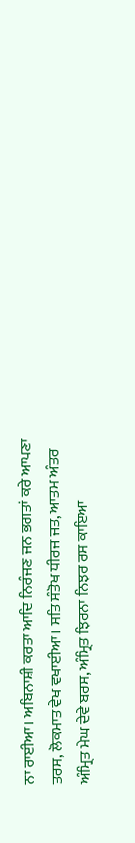ਨਾ ਰਾਈਆ। ਅਬਿਨਾਸ਼ੀ ਕਰਤਾ ਆਦਿ ਨਿਰੰਜਣ ਜਨ ਭਗਤਾਂ ਕਰੇ ਆਪਣਾ ਤਰਸ, ਲੋਕਮਾਤ ਵੇਖ ਵਖਾਈਆ। ਸਤਿ ਸੰਤੋਖ ਧੀਰਜ ਜਤ, ਆਤਮ ਅੰਤਰ ਅੰਮ੍ਰਿਤ ਮੇਘ ਦੇਵੇ ਬਰਸ, ਅੰਮ੍ਰਿਤ ਝਿਰਨਾ ਨਿਝਰ ਰਸ ਕਾਇਆ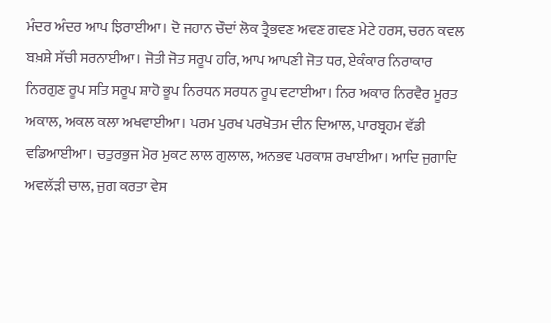ਮੰਦਰ ਅੰਦਰ ਆਪ ਝਿਰਾਈਆ। ਦੋ ਜਹਾਨ ਚੌਦਾਂ ਲੋਕ ਤ੍ਰੈਭਵਣ ਅਵਣ ਗਵਣ ਮੇਟੇ ਹਰਸ, ਚਰਨ ਕਵਲ ਬਖ਼ਸ਼ੇ ਸੱਚੀ ਸਰਨਾਈਆ। ਜੋਤੀ ਜੋਤ ਸਰੂਪ ਹਰਿ, ਆਪ ਆਪਣੀ ਜੋਤ ਧਰ, ਏਕੰਕਾਰ ਨਿਰਾਕਾਰ ਨਿਰਗੁਣ ਰੂਪ ਸਤਿ ਸਰੂਪ ਸ਼ਾਹੋ ਭੂਪ ਨਿਰਧਨ ਸਰਧਨ ਰੂਪ ਵਟਾਈਆ। ਨਿਰ ਅਕਾਰ ਨਿਰਵੈਰ ਮੂਰਤ ਅਕਾਲ, ਅਕਲ ਕਲਾ ਅਖਵਾਈਆ। ਪਰਮ ਪੁਰਖ ਪਰਖੋਤਮ ਦੀਨ ਦਿਆਲ, ਪਾਰਬ੍ਰਹਮ ਵੱਡੀ ਵਡਿਆਈਆ। ਚਤੁਰਭੁਜ ਮੋਰ ਮੁਕਟ ਲਾਲ ਗੁਲਾਲ, ਅਨਭਵ ਪਰਕਾਸ਼ ਰਖਾਈਆ। ਆਦਿ ਜੁਗਾਦਿ ਅਵਲੱੜੀ ਚਾਲ, ਜੁਗ ਕਰਤਾ ਵੇਸ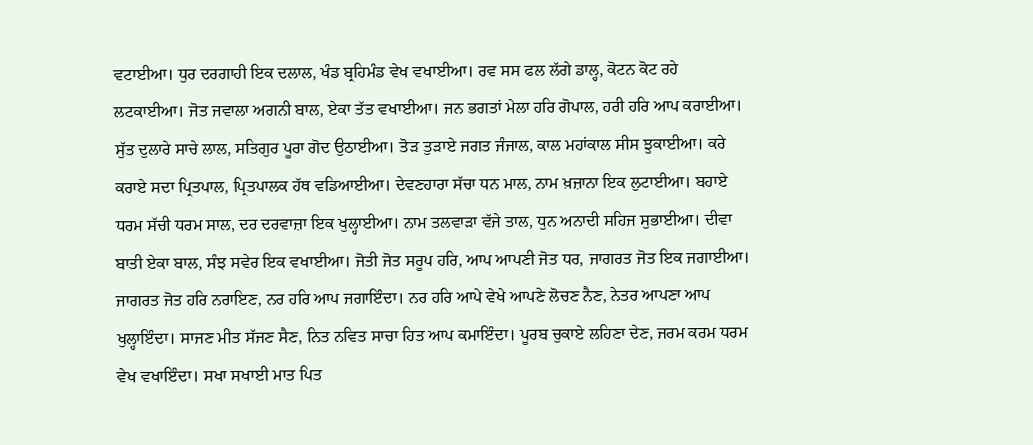ਵਟਾਈਆ। ਧੁਰ ਦਰਗਾਹੀ ਇਕ ਦਲਾਲ, ਖੰਡ ਬ੍ਰਹਿਮੰਡ ਵੇਖ ਵਖਾਈਆ। ਰਵ ਸਸ ਫਲ ਲੱਗੇ ਡਾਲ੍ਹ, ਕੋਟਨ ਕੋਟ ਰਹੇ ਲਟਕਾਈਆ। ਜੋਤ ਜਵਾਲਾ ਅਗਨੀ ਬਾਲ, ਏਕਾ ਤੱਤ ਵਖਾਈਆ। ਜਨ ਭਗਤਾਂ ਮੇਲਾ ਹਰਿ ਗੋਪਾਲ, ਹਰੀ ਹਰਿ ਆਪ ਕਰਾਈਆ। ਸੁੱਤ ਦੁਲਾਰੇ ਸਾਚੇ ਲਾਲ, ਸਤਿਗੁਰ ਪੂਰਾ ਗੋਦ ਉਠਾਈਆ। ਤੋੜ ਤੁੜਾਏ ਜਗਤ ਜੰਜਾਲ, ਕਾਲ ਮਹਾਂਕਾਲ ਸੀਸ ਝੁਕਾਈਆ। ਕਰੇ ਕਰਾਏ ਸਦਾ ਪ੍ਰਿਤਪਾਲ, ਪ੍ਰਿਤਪਾਲਕ ਹੱਥ ਵਡਿਆਈਆ। ਦੇਵਣਹਾਰਾ ਸੱਚਾ ਧਨ ਮਾਲ, ਨਾਮ ਖ਼ਜ਼ਾਨਾ ਇਕ ਲੁਟਾਈਆ। ਬਹਾਏ ਧਰਮ ਸੱਚੀ ਧਰਮ ਸਾਲ, ਦਰ ਦਰਵਾਜ਼ਾ ਇਕ ਖੁਲ੍ਹਾਈਆ। ਨਾਮ ਤਲਵਾੜਾ ਵੱਜੇ ਤਾਲ, ਧੁਨ ਅਨਾਦੀ ਸਹਿਜ ਸੁਭਾਈਆ। ਦੀਵਾ ਬਾਤੀ ਏਕਾ ਬਾਲ, ਸੰਝ ਸਵੇਰ ਇਕ ਵਖਾਈਆ। ਜੋਤੀ ਜੋਤ ਸਰੂਪ ਹਰਿ, ਆਪ ਆਪਣੀ ਜੋਤ ਧਰ, ਜਾਗਰਤ ਜੋਤ ਇਕ ਜਗਾਈਆ। ਜਾਗਰਤ ਜੋਤ ਹਰਿ ਨਰਾਇਣ, ਨਰ ਹਰਿ ਆਪ ਜਗਾਇੰਦਾ। ਨਰ ਹਰਿ ਆਪੇ ਵੇਖੇ ਆਪਣੇ ਲੋਚਣ ਨੈਣ, ਨੇਤਰ ਆਪਣਾ ਆਪ ਖੁਲ੍ਹਾਇੰਦਾ। ਸਾਜਣ ਮੀਤ ਸੱਜਣ ਸੈਣ, ਨਿਤ ਨਵਿਤ ਸਾਚਾ ਹਿਤ ਆਪ ਕਮਾਇੰਦਾ। ਪੂਰਬ ਚੁਕਾਏ ਲਹਿਣਾ ਦੇਣ, ਜਰਮ ਕਰਮ ਧਰਮ ਵੇਖ ਵਖਾਇੰਦਾ। ਸਖਾ ਸਖਾਈ ਮਾਤ ਪਿਤ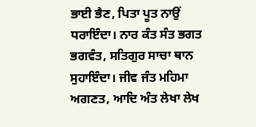ਭਾਈ ਭੈਣ, ਪਿਤਾ ਪੂਤ ਨਾਉਂ ਧਰਾਇੰਦਾ। ਨਾਰ ਕੰਤ ਸੰਤ ਭਗਤ ਭਗਵੰਤ, ਸਤਿਗੁਰ ਸਾਚਾ ਥਾਨ ਸੁਹਾਇੰਦਾ। ਜੀਵ ਜੰਤ ਮਹਿਮਾ ਅਗਣਤ, ਆਦਿ ਅੰਤ ਲੇਖਾ ਲੇਖ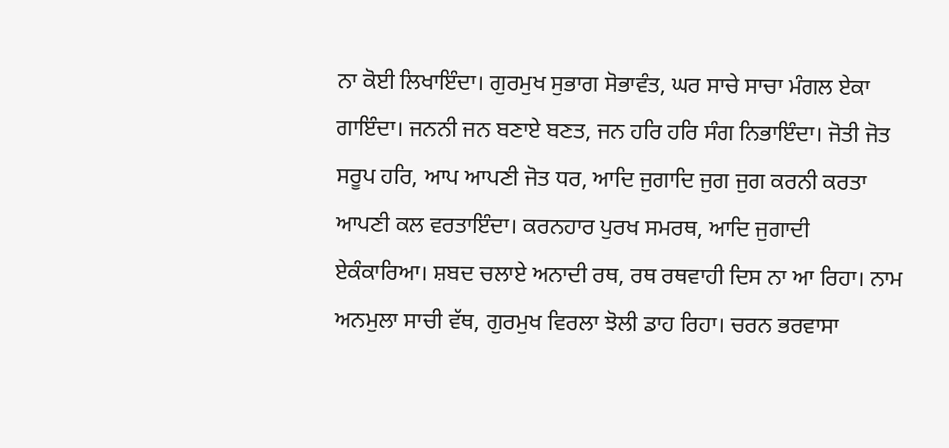ਨਾ ਕੋਈ ਲਿਖਾਇੰਦਾ। ਗੁਰਮੁਖ ਸੁਭਾਗ ਸੋਭਾਵੰਤ, ਘਰ ਸਾਚੇ ਸਾਚਾ ਮੰਗਲ ਏਕਾ ਗਾਇੰਦਾ। ਜਨਨੀ ਜਨ ਬਣਾਏ ਬਣਤ, ਜਨ ਹਰਿ ਹਰਿ ਸੰਗ ਨਿਭਾਇੰਦਾ। ਜੋਤੀ ਜੋਤ ਸਰੂਪ ਹਰਿ, ਆਪ ਆਪਣੀ ਜੋਤ ਧਰ, ਆਦਿ ਜੁਗਾਦਿ ਜੁਗ ਜੁਗ ਕਰਨੀ ਕਰਤਾ ਆਪਣੀ ਕਲ ਵਰਤਾਇੰਦਾ। ਕਰਨਹਾਰ ਪੁਰਖ ਸਮਰਥ, ਆਦਿ ਜੁਗਾਦੀ ਏਕੰਕਾਰਿਆ। ਸ਼ਬਦ ਚਲਾਏ ਅਨਾਦੀ ਰਥ, ਰਥ ਰਥਵਾਹੀ ਦਿਸ ਨਾ ਆ ਰਿਹਾ। ਨਾਮ ਅਨਮੁਲਾ ਸਾਚੀ ਵੱਥ, ਗੁਰਮੁਖ ਵਿਰਲਾ ਝੋਲੀ ਡਾਹ ਰਿਹਾ। ਚਰਨ ਭਰਵਾਸਾ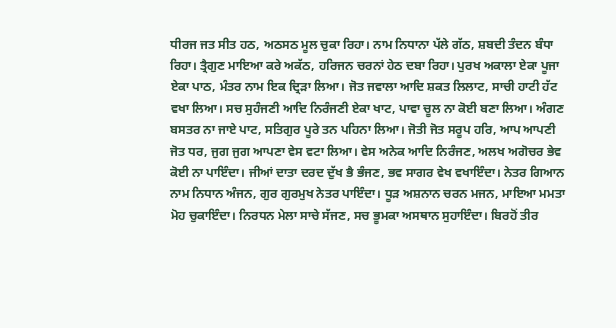ਧੀਰਜ ਜਤ ਸੀਤ ਹਠ, ਅਠਸਠ ਮੂਲ ਚੁਕਾ ਰਿਹਾ। ਨਾਮ ਨਿਧਾਨਾ ਪੱਲੇ ਗੱਠ, ਸ਼ਬਦੀ ਤੰਦਨ ਬੰਧਾ ਰਿਹਾ। ਤ੍ਰੈਗੁਣ ਮਾਇਆ ਕਰੇ ਅਕੱਠ, ਹਰਿਜਨ ਚਰਨਾਂ ਹੇਠ ਦਬਾ ਰਿਹਾ। ਪੁਰਖ ਅਕਾਲਾ ਏਕਾ ਪੂਜਾ ਏਕਾ ਪਾਠ, ਮੰਤਰ ਨਾਮ ਇਕ ਦ੍ਰਿੜਾ ਲਿਆ। ਜੋਤ ਜਵਾਲਾ ਆਦਿ ਸ਼ਕਤ ਲਿਲਾਟ, ਸਾਚੀ ਹਾਟੀ ਹੱਟ ਵਖਾ ਲਿਆ। ਸਚ ਸੁਹੰਜਣੀ ਆਦਿ ਨਿਰੰਜਣੀ ਏਕਾ ਖਾਟ, ਪਾਵਾ ਚੂਲ ਨਾ ਕੋਈ ਬਣਾ ਲਿਆ। ਅੰਗਣ ਬਸਤਰ ਨਾ ਜਾਏ ਪਾਟ, ਸਤਿਗੁਰ ਪੂਰੇ ਤਨ ਪਹਿਨਾ ਲਿਆ। ਜੋਤੀ ਜੋਤ ਸਰੂਪ ਹਰਿ, ਆਪ ਆਪਣੀ ਜੋਤ ਧਰ, ਜੁਗ ਜੁਗ ਆਪਣਾ ਵੇਸ ਵਟਾ ਲਿਆ। ਵੇਸ ਅਨੇਕ ਆਦਿ ਨਿਰੰਜਣ, ਅਲਖ ਅਗੋਚਰ ਭੇਵ ਕੋਈ ਨਾ ਪਾਇੰਦਾ। ਜੀਆਂ ਦਾਤਾ ਦਰਦ ਦੁੱਖ ਭੈ ਭੰਜਣ, ਭਵ ਸਾਗਰ ਵੇਖ ਵਖਾਇੰਦਾ। ਨੇਤਰ ਗਿਆਨ ਨਾਮ ਨਿਧਾਨ ਅੰਜਨ, ਗੁਰ ਗੁਰਮੁਖ ਨੇਤਰ ਪਾਇੰਦਾ। ਧੂੜ ਅਸ਼ਨਾਨ ਚਰਨ ਮਜਨ, ਮਾਇਆ ਮਮਤਾ ਮੋਹ ਚੁਕਾਇੰਦਾ। ਨਿਰਧਨ ਮੇਲਾ ਸਾਚੇ ਸੱਜਣ, ਸਚ ਭੂਮਕਾ ਅਸਥਾਨ ਸੁਹਾਇੰਦਾ। ਬਿਰਹੋਂ ਤੀਰ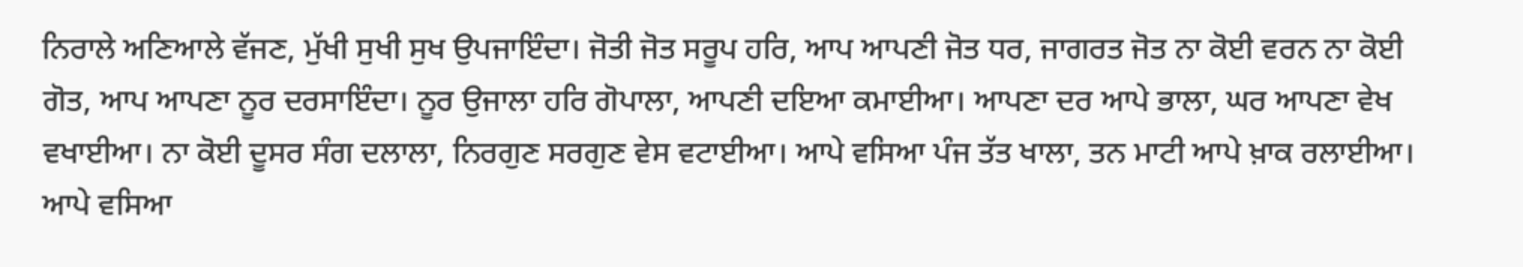ਨਿਰਾਲੇ ਅਣਿਆਲੇ ਵੱਜਣ, ਮੁੱਖੀ ਸੁਖੀ ਸੁਖ ਉਪਜਾਇੰਦਾ। ਜੋਤੀ ਜੋਤ ਸਰੂਪ ਹਰਿ, ਆਪ ਆਪਣੀ ਜੋਤ ਧਰ, ਜਾਗਰਤ ਜੋਤ ਨਾ ਕੋਈ ਵਰਨ ਨਾ ਕੋਈ ਗੋਤ, ਆਪ ਆਪਣਾ ਨੂਰ ਦਰਸਾਇੰਦਾ। ਨੂਰ ਉਜਾਲਾ ਹਰਿ ਗੋਪਾਲਾ, ਆਪਣੀ ਦਇਆ ਕਮਾਈਆ। ਆਪਣਾ ਦਰ ਆਪੇ ਭਾਲਾ, ਘਰ ਆਪਣਾ ਵੇਖ ਵਖਾਈਆ। ਨਾ ਕੋਈ ਦੂਸਰ ਸੰਗ ਦਲਾਲਾ, ਨਿਰਗੁਣ ਸਰਗੁਣ ਵੇਸ ਵਟਾਈਆ। ਆਪੇ ਵਸਿਆ ਪੰਜ ਤੱਤ ਖਾਲਾ, ਤਨ ਮਾਟੀ ਆਪੇ ਖ਼ਾਕ ਰਲਾਈਆ। ਆਪੇ ਵਸਿਆ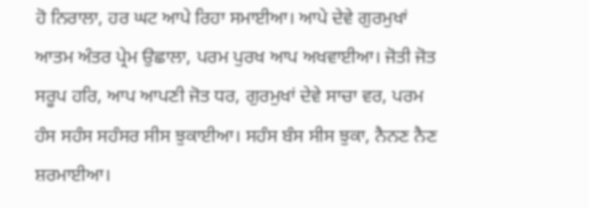ਹੋ ਨਿਰਾਲਾ, ਹਰ ਘਟ ਆਪੇ ਰਿਹਾ ਸਮਾਈਆ। ਆਪੇ ਦੇਵੇ ਗੁਰਮੁਖਾਂ ਆਤਮ ਅੰਤਰ ਪ੍ਰੇਮ ਉਛਾਲਾ, ਪਰਮ ਪੁਰਖ ਆਪ ਅਖਵਾਈਆ। ਜੋਤੀ ਜੋਤ ਸਰੂਪ ਹਰਿ, ਆਪ ਆਪਣੀ ਜੋਤ ਧਰ, ਗੁਰਮੁਖਾਂ ਦੇਵੇ ਸਾਚਾ ਵਰ, ਪਰਮ ਹੰਸ ਸਹੰਸ ਸਹੰਸਰ ਸੀਸ ਝੁਕਾਈਆ। ਸਹੰਸ ਬੰਸ ਸੀਸ ਝੁਕਾ, ਨੈਨਣ ਨੈਣ ਸ਼ਰਮਾਈਆ।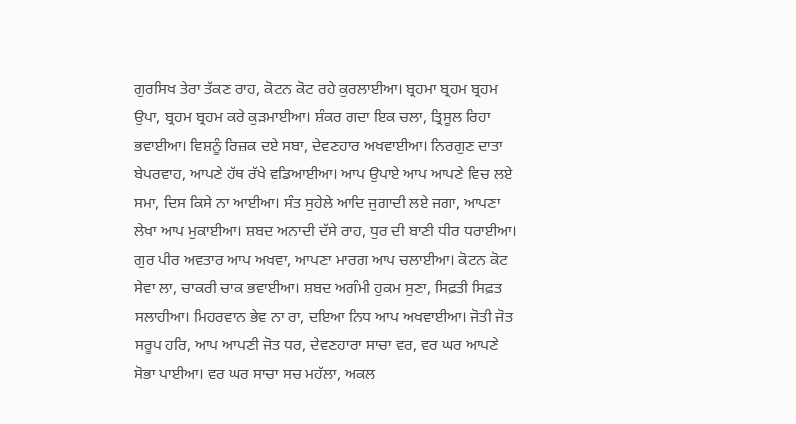ਗੁਰਸਿਖ ਤੇਰਾ ਤੱਕਣ ਰਾਹ, ਕੋਟਨ ਕੋਟ ਰਹੇ ਕੁਰਲਾਈਆ। ਬ੍ਰਹਮਾ ਬ੍ਰਹਮ ਬ੍ਰਹਮ ਉਪਾ, ਬ੍ਰਹਮ ਬ੍ਰਹਮ ਕਰੇ ਕੁੜਮਾਈਆ। ਸ਼ੰਕਰ ਗਦਾ ਇਕ ਚਲਾ, ਤ੍ਰਿਸੂਲ ਰਿਹਾ ਭਵਾਈਆ। ਵਿਸ਼ਨੂੰ ਰਿਜ਼ਕ ਦਏ ਸਬਾ, ਦੇਵਣਹਾਰ ਅਖਵਾਈਆ। ਨਿਰਗੁਣ ਦਾਤਾ ਬੇਪਰਵਾਹ, ਆਪਣੇ ਹੱਥ ਰੱਖੇ ਵਡਿਆਈਆ। ਆਪ ਉਪਾਏ ਆਪ ਆਪਣੇ ਵਿਚ ਲਏ ਸਮਾ, ਦਿਸ ਕਿਸੇ ਨਾ ਆਈਆ। ਸੰਤ ਸੁਹੇਲੇ ਆਦਿ ਜੁਗਾਦੀ ਲਏ ਜਗਾ, ਆਪਣਾ ਲੇਖਾ ਆਪ ਮੁਕਾਈਆ। ਸ਼ਬਦ ਅਨਾਦੀ ਦੱਸੇ ਰਾਹ, ਧੁਰ ਦੀ ਬਾਣੀ ਧੀਰ ਧਰਾਈਆ। ਗੁਰ ਪੀਰ ਅਵਤਾਰ ਆਪ ਅਖਵਾ, ਆਪਣਾ ਮਾਰਗ ਆਪ ਚਲਾਈਆ। ਕੋਟਨ ਕੋਟ ਸੇਵਾ ਲਾ, ਚਾਕਰੀ ਚਾਕ ਭਵਾਈਆ। ਸ਼ਬਦ ਅਗੰਮੀ ਹੁਕਮ ਸੁਣਾ, ਸਿਫ਼ਤੀ ਸਿਫ਼ਤ ਸਲਾਹੀਆ। ਮਿਹਰਵਾਨ ਭੇਵ ਨਾ ਰਾ, ਦਇਆ ਨਿਧ ਆਪ ਅਖਵਾਈਆ। ਜੋਤੀ ਜੋਤ ਸਰੂਪ ਹਰਿ, ਆਪ ਆਪਣੀ ਜੋਤ ਧਰ, ਦੇਵਣਹਾਰਾ ਸਾਚਾ ਵਰ, ਵਰ ਘਰ ਆਪਣੇ ਸੋਭਾ ਪਾਈਆ। ਵਰ ਘਰ ਸਾਚਾ ਸਚ ਮਹੱਲਾ, ਅਕਲ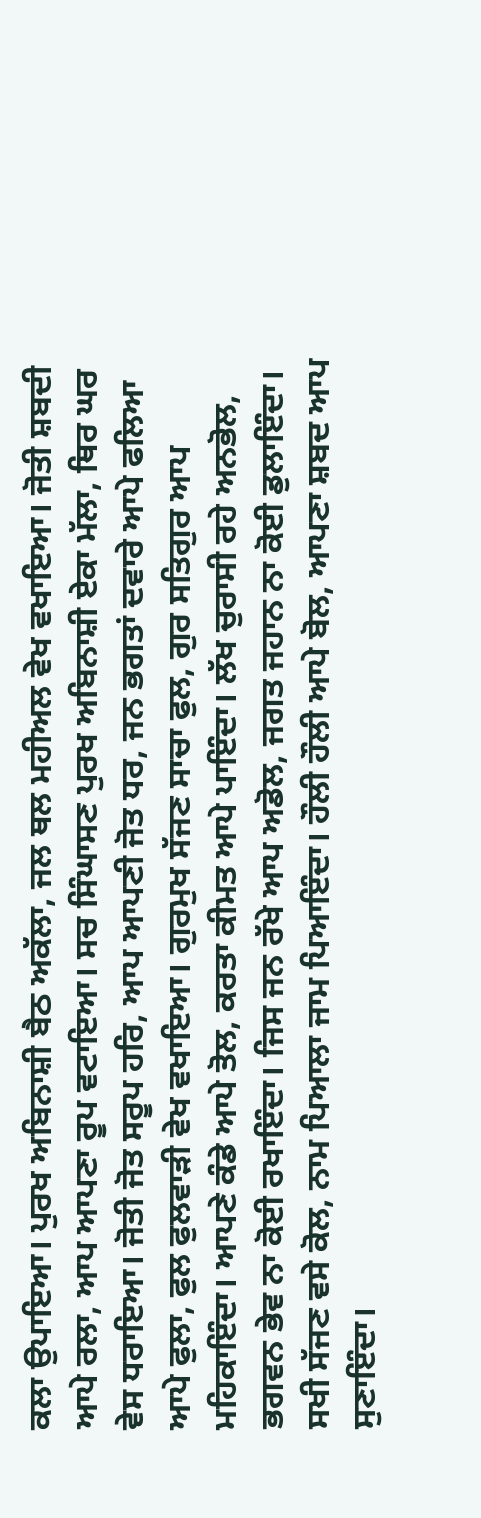ਕਲਾ ਉਪਾਇਆ। ਪੁਰਖ ਅਬਿਨਾਸ਼ੀ ਬੈਠ ਅਕੱਲਾ, ਜਲ ਥਲ ਮਹੀਅਲ ਵੇਖ ਵਖਾਇਆ। ਜੋਤੀ ਸ਼ਬਦੀ ਆਪੇ ਰਲਾ, ਆਪ ਆਪਣਾ ਰੂਪ ਵਟਾਇਆ। ਸਚ ਸਿੰਘਾਸਣ ਪੁਰਖ ਅਬਿਨਾਸ਼ੀ ਏਕਾ ਮੱਲਾ, ਥਿਰ ਘਰ ਵੇਸ ਧਰਾਇਆ। ਜੋਤੀ ਜੋਤ ਸਰੂਪ ਹਰਿ, ਆਪ ਆਪਣੀ ਜੋਤ ਧਰ, ਜਨ ਭਗਤਾਂ ਦਵਾਰੇ ਆਪੇ ਫਲਿਆ ਆਪੇ ਫੁਲਾ, ਫੁਲ ਫੁਲਵਾੜੀ ਵੇਖ ਵਖਾਇਆ। ਗੁਰਮੁਖ ਸੱਜਣ ਸਾਚਾ ਫੁਲ, ਗੁਰ ਸਤਿਗੁਰ ਆਪ ਮਹਿਕਾਇੰਦਾ। ਆਪਣੇ ਕੰਡੇ ਆਪੇ ਤੋਲ, ਕਰਤਾ ਕੀਮਤ ਆਪੇ ਪਾਇੰਦਾ। ਲੱਖ ਚੁਰਾਸੀ ਰਹੇ ਅਨਭੋਲ, ਭਗਵਨ ਭੇਵ ਨਾ ਕੋਈ ਰਖਾਇੰਦਾ। ਜਿਸ ਜਨ ਰੱਖੇ ਆਪ ਅਡੋਲ, ਜਗਤ ਜਹਾਨ ਨਾ ਕੋਈ ਡੁਲਾਇੰਦਾ। ਸਖੀ ਸੱਜਣ ਵਸੇ ਕੋਲ, ਨਾਮ ਪਿਆਲਾ ਜਾਮ ਪਿਆਇੰਦਾ। ਹੌਲੀ ਹੌਲੀ ਆਪੇ ਬੋਲ, ਆਪਣਾ ਸ਼ਬਦ ਆਪ ਸੁਣਾਇੰਦਾ।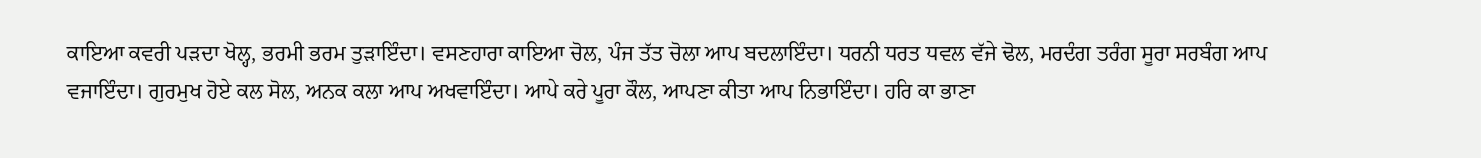ਕਾਇਆ ਕਵਰੀ ਪੜਦਾ ਖੋਲ੍ਹ, ਭਰਮੀ ਭਰਮ ਤੁੜਾਇੰਦਾ। ਵਸਣਹਾਰਾ ਕਾਇਆ ਚੋਲ, ਪੰਜ ਤੱਤ ਚੋਲਾ ਆਪ ਬਦਲਾਇੰਦਾ। ਧਰਨੀ ਧਰਤ ਧਵਲ ਵੱਜੇ ਢੋਲ, ਮਰਦੰਗ ਤਰੰਗ ਸੂਰਾ ਸਰਬੰਗ ਆਪ ਵਜਾਇੰਦਾ। ਗੁਰਮੁਖ ਹੋਏ ਕਲ ਸੋਲ, ਅਨਕ ਕਲਾ ਆਪ ਅਖਵਾਇੰਦਾ। ਆਪੇ ਕਰੇ ਪੂਰਾ ਕੌਲ, ਆਪਣਾ ਕੀਤਾ ਆਪ ਨਿਭਾਇੰਦਾ। ਹਰਿ ਕਾ ਭਾਣਾ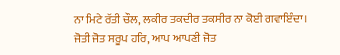ਨਾ ਮਿਟੇ ਰੱਤੀ ਚੌਲ, ਲਕੀਰ ਤਕਦੀਰ ਤਕਸੀਰ ਨਾ ਕੋਈ ਗਵਾਇੰਦਾ। ਜੋਤੀ ਜੋਤ ਸਰੂਪ ਹਰਿ, ਆਪ ਆਪਣੀ ਜੋਤ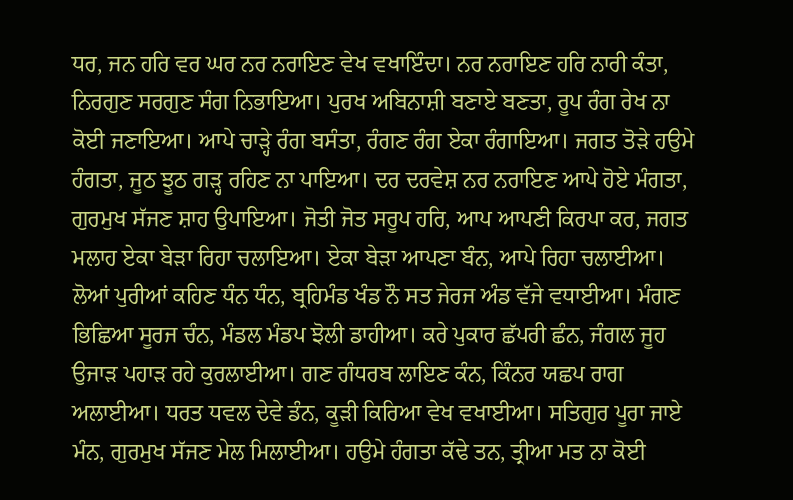ਧਰ, ਜਨ ਹਰਿ ਵਰ ਘਰ ਨਰ ਨਰਾਇਣ ਵੇਖ ਵਖਾਇੰਦਾ। ਨਰ ਨਰਾਇਣ ਹਰਿ ਨਾਰੀ ਕੰਤਾ, ਨਿਰਗੁਣ ਸਰਗੁਣ ਸੰਗ ਨਿਭਾਇਆ। ਪੁਰਖ ਅਬਿਨਾਸ਼ੀ ਬਣਾਏ ਬਣਤਾ, ਰੂਪ ਰੰਗ ਰੇਖ ਨਾ ਕੋਈ ਜਣਾਇਆ। ਆਪੇ ਚਾੜ੍ਹੇ ਰੰਗ ਬਸੰਤਾ, ਰੰਗਣ ਰੰਗ ਏਕਾ ਰੰਗਾਇਆ। ਜਗਤ ਤੋੜੇ ਹਉਮੇ ਹੰਗਤਾ, ਜੂਠ ਝੂਠ ਗੜ੍ਹ ਰਹਿਣ ਨਾ ਪਾਇਆ। ਦਰ ਦਰਵੇਸ਼ ਨਰ ਨਰਾਇਣ ਆਪੇ ਹੋਏ ਮੰਗਤਾ, ਗੁਰਮੁਖ ਸੱਜਣ ਸ਼ਾਹ ਉਪਾਇਆ। ਜੋਤੀ ਜੋਤ ਸਰੂਪ ਹਰਿ, ਆਪ ਆਪਣੀ ਕਿਰਪਾ ਕਰ, ਜਗਤ ਮਲਾਹ ਏਕਾ ਬੇੜਾ ਰਿਹਾ ਚਲਾਇਆ। ਏਕਾ ਬੇੜਾ ਆਪਣਾ ਬੰਨ, ਆਪੇ ਰਿਹਾ ਚਲਾਈਆ। ਲੋਆਂ ਪੁਰੀਆਂ ਕਹਿਣ ਧੰਨ ਧੰਨ, ਬ੍ਰਹਿਮੰਡ ਖੰਡ ਨੌ ਸਤ ਜੇਰਜ ਅੰਡ ਵੱਜੇ ਵਧਾਈਆ। ਮੰਗਣ ਭਿਛਿਆ ਸੂਰਜ ਚੰਨ, ਮੰਡਲ ਮੰਡਪ ਝੋਲੀ ਡਾਹੀਆ। ਕਰੇ ਪੁਕਾਰ ਛੱਪਰੀ ਛੰਨ, ਜੰਗਲ ਜੂਹ ਉਜਾੜ ਪਹਾੜ ਰਹੇ ਕੁਰਲਾਈਆ। ਗਣ ਗੰਧਰਬ ਲਾਇਣ ਕੰਨ, ਕਿੰਨਰ ਯਛਪ ਰਾਗ ਅਲਾਈਆ। ਧਰਤ ਧਵਲ ਦੇਵੇ ਡੰਨ, ਕੂੜੀ ਕਿਰਿਆ ਵੇਖ ਵਖਾਈਆ। ਸਤਿਗੁਰ ਪੂਰਾ ਜਾਏ ਮੰਨ, ਗੁਰਮੁਖ ਸੱਜਣ ਮੇਲ ਮਿਲਾਈਆ। ਹਉਮੇ ਹੰਗਤਾ ਕੱਢੇ ਤਨ, ਤ੍ਰੀਆ ਮਤ ਨਾ ਕੋਈ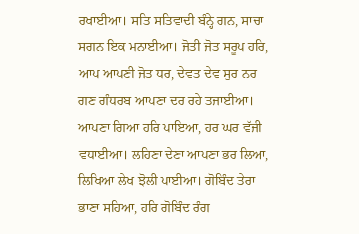ਰਖਾਈਆ। ਸਤਿ ਸਤਿਵਾਦੀ ਬੰਨ੍ਹੇ ਗਨ, ਸਾਚਾ ਸਗਨ ਇਕ ਮਨਾਈਆ। ਜੋਤੀ ਜੋਤ ਸਰੂਪ ਹਰਿ, ਆਪ ਆਪਣੀ ਜੋਤ ਧਰ, ਦੇਵਤ ਦੇਵ ਸੁਰ ਨਰ ਗਣ ਗੰਧਰਬ ਆਪਣਾ ਦਰ ਰਹੇ ਤਜਾਈਆ। ਆਪਣਾ ਗਿਆ ਹਰਿ ਪਾਇਆ, ਹਰ ਘਰ ਵੱਜੀ ਵਧਾਈਆ। ਲਹਿਣਾ ਦੇਣਾ ਆਪਣਾ ਭਰ ਲਿਆ, ਲਿਖਿਆ ਲੇਖ ਝੋਲੀ ਪਾਈਆ। ਗੋਬਿੰਦ ਤੇਰਾ ਭਾਣਾ ਸਹਿਆ, ਹਰਿ ਗੋਬਿੰਦ ਰੰਗ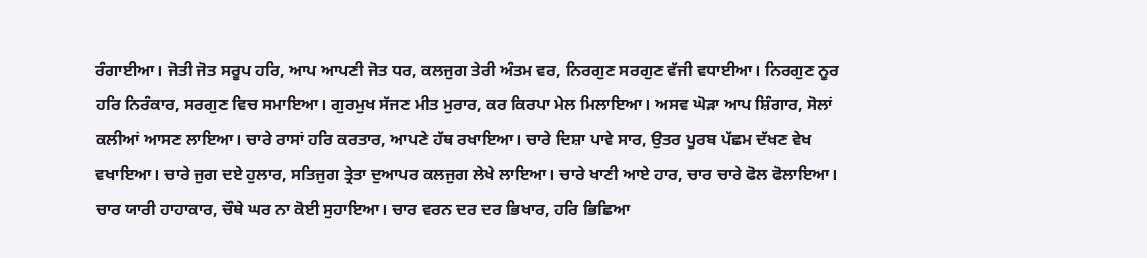ਰੰਗਾਈਆ। ਜੋਤੀ ਜੋਤ ਸਰੂਪ ਹਰਿ, ਆਪ ਆਪਣੀ ਜੋਤ ਧਰ, ਕਲਜੁਗ ਤੇਰੀ ਅੰਤਮ ਵਰ, ਨਿਰਗੁਣ ਸਰਗੁਣ ਵੱਜੀ ਵਧਾਈਆ। ਨਿਰਗੁਣ ਨੂਰ ਹਰਿ ਨਿਰੰਕਾਰ, ਸਰਗੁਣ ਵਿਚ ਸਮਾਇਆ। ਗੁਰਮੁਖ ਸੱਜਣ ਮੀਤ ਮੁਰਾਰ, ਕਰ ਕਿਰਪਾ ਮੇਲ ਮਿਲਾਇਆ। ਅਸਵ ਘੋੜਾ ਆਪ ਸ਼ਿੰਗਾਰ, ਸੋਲਾਂ ਕਲੀਆਂ ਆਸਣ ਲਾਇਆ। ਚਾਰੇ ਰਾਸਾਂ ਹਰਿ ਕਰਤਾਰ, ਆਪਣੇ ਹੱਥ ਰਖਾਇਆ। ਚਾਰੇ ਦਿਸ਼ਾ ਪਾਵੇ ਸਾਰ, ਉਤਰ ਪੂਰਬ ਪੱਛਮ ਦੱਖਣ ਵੇਖ ਵਖਾਇਆ। ਚਾਰੇ ਜੁਗ ਦਏ ਹੁਲਾਰ, ਸਤਿਜੁਗ ਤ੍ਰੇਤਾ ਦੁਆਪਰ ਕਲਜੁਗ ਲੇਖੇ ਲਾਇਆ। ਚਾਰੇ ਖਾਣੀ ਆਏ ਹਾਰ, ਚਾਰ ਚਾਰੇ ਫੋਲ ਫੋਲਾਇਆ। ਚਾਰ ਯਾਰੀ ਹਾਹਾਕਾਰ, ਚੌਥੇ ਘਰ ਨਾ ਕੋਈ ਸੁਹਾਇਆ। ਚਾਰ ਵਰਨ ਦਰ ਦਰ ਭਿਖਾਰ, ਹਰਿ ਭਿਛਿਆ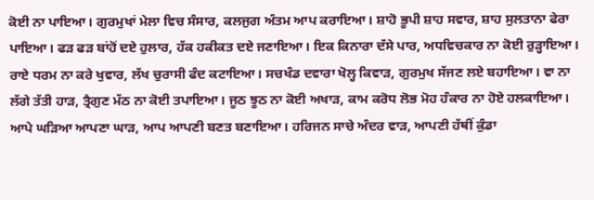ਕੋਈ ਨਾ ਪਾਇਆ। ਗੁਰਮੁਖਾਂ ਮੇਲਾ ਵਿਚ ਸੰਸਾਰ, ਕਲਜੁਗ ਅੰਤਮ ਆਪ ਕਰਾਇਆ। ਸ਼ਾਹੋ ਭੂਪੀ ਸ਼ਾਹ ਸਵਾਰ, ਸ਼ਾਹ ਸੁਲਤਾਨਾ ਫੇਰਾ ਪਾਇਆ। ਫੜ ਫੜ ਬਾਂਹੋਂ ਦਏ ਹੁਲਾਰ, ਹੱਕ ਹਕੀਕਤ ਦਏ ਜਣਾਇਆ। ਇਕ ਕਿਨਾਰਾ ਦੱਸੇ ਪਾਰ, ਅਧਵਿਚਕਾਰ ਨਾ ਕੋਈ ਰੁੜ੍ਹਾਇਆ। ਰਾਏ ਧਰਮ ਨਾ ਕਰੇ ਖੁਵਾਰ, ਲੱਖ ਚੁਰਾਸੀ ਫੰਦ ਕਟਾਇਆ। ਸਚਖੰਡ ਦਵਾਰਾ ਖੋਲ੍ਹ ਕਿਵਾੜ, ਗੁਰਮੁਖ ਸੱਜਣ ਲਏ ਬਹਾਇਆ। ਵਾ ਨਾ ਲੱਗੇ ਤੱਤੀ ਹਾੜ, ਤ੍ਰੈਗੁਣ ਮੱਠ ਨਾ ਕੋਈ ਤਪਾਇਆ। ਜੂਠ ਝੂਠ ਨਾ ਕੋਈ ਅਖਾੜ, ਕਾਮ ਕਰੋਧ ਲੋਭ ਮੋਹ ਹੰਕਾਰ ਨਾ ਹੋਏ ਹਲਕਾਇਆ। ਆਪੇ ਘੜਿਆ ਆਪਣਾ ਘਾੜ, ਆਪ ਆਪਣੀ ਬਣਤ ਬਣਾਇਆ। ਹਰਿਜਨ ਸਾਚੇ ਅੰਦਰ ਵਾੜ, ਆਪਣੀ ਹੱਥੀਂ ਕੁੰਡਾ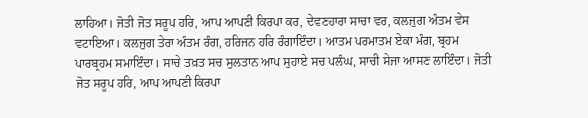ਲਾਹਿਆ। ਜੋਤੀ ਜੋਤ ਸਰੂਪ ਹਰਿ, ਆਪ ਆਪਣੀ ਕਿਰਪਾ ਕਰ, ਦੇਵਣਹਾਰਾ ਸਾਚਾ ਵਰ, ਕਲਜੁਗ ਅੰਤਮ ਵੇਸ ਵਟਾਇਆ। ਕਲਜੁਗ ਤੇਰਾ ਅੰਤਮ ਰੰਗ, ਹਰਿਜਨ ਹਰਿ ਰੰਗਾਇੰਦਾ। ਆਤਮ ਪਰਮਾਤਮ ਏਕਾ ਮੰਗ, ਬ੍ਰਹਮ ਪਾਰਬ੍ਰਹਮ ਸਮਾਇੰਦਾ। ਸਾਚੇ ਤਖ਼ਤ ਸਚ ਸੁਲਤਾਨ ਆਪ ਸੁਹਾਏ ਸਚ ਪਲੰਘ, ਸਾਚੀ ਸੇਜਾ ਆਸਣ ਲਾਇੰਦਾ। ਜੋਤੀ ਜੋਤ ਸਰੂਪ ਹਰਿ, ਆਪ ਆਪਣੀ ਕਿਰਪਾ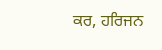ਕਰ, ਹਰਿਜਨ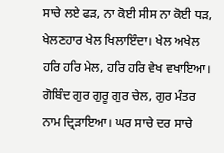ਸਾਚੇ ਲਏ ਫੜ, ਨਾ ਕੋਈ ਸੀਸ ਨਾ ਕੋਈ ਧੜ, ਖੇਲਣਹਾਰ ਖੇਲ ਖਿਲਾਇੰਦਾ। ਖੇਲ ਅਖੇਲ ਹਰਿ ਹਰਿ ਮੇਲ, ਹਰਿ ਹਰਿ ਵੇਖ ਵਖਾਇਆ। ਗੋਬਿੰਦ ਗੁਰ ਗੁਰੂ ਗੁਰ ਚੇਲ, ਗੁਰ ਮੰਤਰ ਨਾਮ ਦ੍ਰਿੜਾਇਆ। ਘਰ ਸਾਚੇ ਦਰ ਸਾਚੇ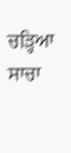ਚੜ੍ਹਿਆ ਸਾਚਾ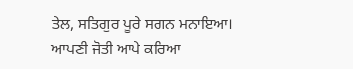ਤੇਲ, ਸਤਿਗੁਰ ਪੂਰੇ ਸਗਨ ਮਨਾਇਆ। ਆਪਣੀ ਜੋਤੀ ਆਪੇ ਕਰਿਆ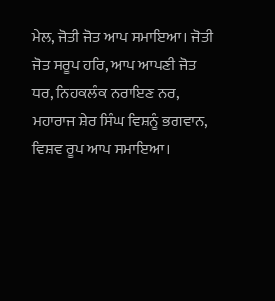ਮੇਲ, ਜੋਤੀ ਜੋਤ ਆਪ ਸਮਾਇਆ। ਜੋਤੀ ਜੋਤ ਸਰੂਪ ਹਰਿ, ਆਪ ਆਪਣੀ ਜੋਤ ਧਰ, ਨਿਹਕਲੰਕ ਨਰਾਇਣ ਨਰ, ਮਹਾਰਾਜ ਸ਼ੇਰ ਸਿੰਘ ਵਿਸ਼ਨੂੰ ਭਗਵਾਨ, ਵਿਸ਼ਵ ਰੂਪ ਆਪ ਸਮਾਇਆ।